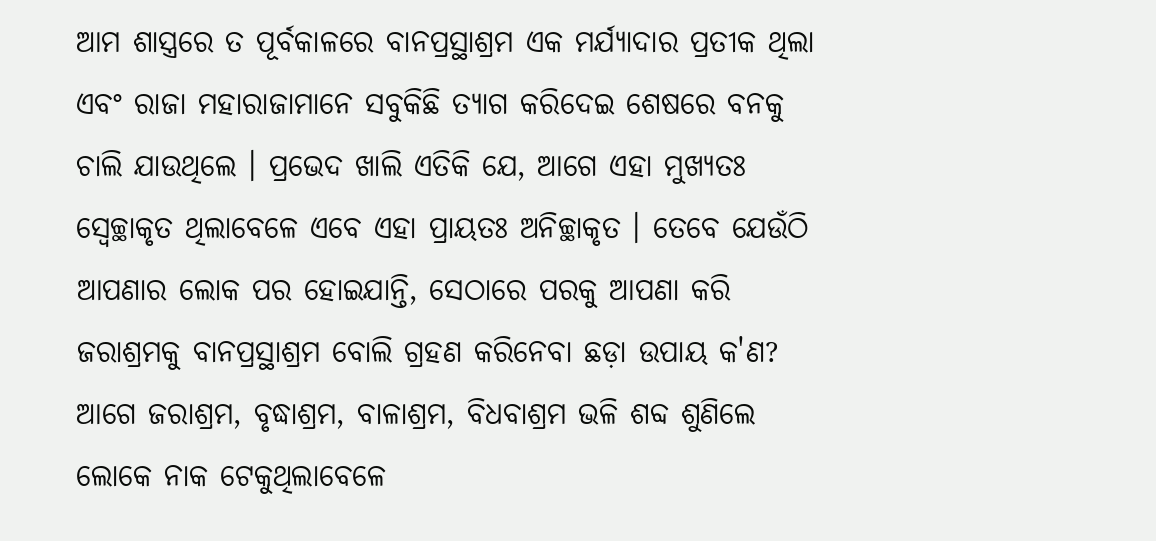ଆମ ଶାସ୍ତ୍ରରେ ତ ପୂର୍ବକାଳରେ ବାନପ୍ରସ୍ଥାଶ୍ରମ ଏକ ମର୍ଯ୍ୟାଦାର ପ୍ରତୀକ ଥିଲା ଏବଂ ରାଜା ମହାରାଜାମାନେ ସବୁକିଛି ତ୍ୟାଗ କରିଦେଇ ଶେଷରେ ବନକୁ ଚାଲି ଯାଉଥିଲେ । ପ୍ରଭେଦ ଖାଲି ଏତିକି ଯେ, ଆଗେ ଏହା ମୁଖ୍ୟତଃ ସ୍ୱେଚ୍ଛାକୃତ ଥିଲାବେଳେ ଏବେ ଏହା ପ୍ରାୟତଃ ଅନିଚ୍ଛାକୃତ । ତେବେ ଯେଉଁଠି ଆପଣାର ଲୋକ ପର ହୋଇଯାନ୍ତି, ସେଠାରେ ପରକୁ ଆପଣା କରି ଜରାଶ୍ରମକୁ ବାନପ୍ରସ୍ଥାଶ୍ରମ ବୋଲି ଗ୍ରହଣ କରିନେବା ଛଡ଼ା ଉପାୟ କ'ଣ?
ଆଗେ ଜରାଶ୍ରମ, ବୃଦ୍ଧାଶ୍ରମ, ବାଳାଶ୍ରମ, ବିଧବାଶ୍ରମ ଭଳି ଶବ୍ଦ ଶୁଣିଲେ ଲୋକେ ନାକ ଟେକୁଥିଲାବେଳେ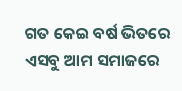ଗତ କେଇ ବର୍ଷ ଭିତରେ ଏସବୁ ଆମ ସମାଜରେ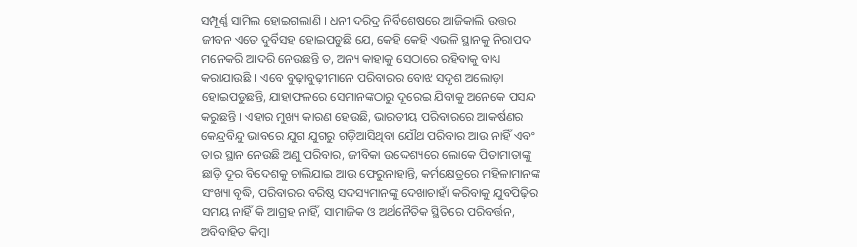ସମ୍ପୂର୍ଣ୍ଣ ସାମିଲ ହୋଇଗଲାଣି । ଧନୀ ଦରିଦ୍ର ନିର୍ବିଶେଷରେ ଆଜିକାଲି ଉତ୍ତର ଜୀବନ ଏତେ ଦୁର୍ବିସହ ହୋଇପଡୁଛି ଯେ, କେହି କେହି ଏଭଳି ସ୍ଥାନକୁ ନିରାପଦ ମନେକରି ଆଦରି ନେଉଛନ୍ତି ତ, ଅନ୍ୟ କାହାକୁ ସେଠାରେ ରହିବାକୁ ବାଧ୍ୟ କରାଯାଉଛି । ଏବେ ବୁଢ଼ାବୁଢ଼ୀମାନେ ପରିବାରର ବୋଝ ସଦୃଶ ଅଲୋଡ଼ା ହୋଇପଡୁଛନ୍ତି, ଯାହାଫଳରେ ସେମାନଙ୍କଠାରୁ ଦୂରେଇ ଯିବାକୁ ଅନେକେ ପସନ୍ଦ କରୁଛନ୍ତି । ଏହାର ମୁଖ୍ୟ କାରଣ ହେଉଛି, ଭାରତୀୟ ପରିବାରରେ ଆକର୍ଷଣର କେନ୍ଦ୍ରବିନ୍ଦୁ ଭାବରେ ଯୁଗ ଯୁଗରୁ ଗଡ଼ିଆସିଥିବା ଯୌଥ ପରିବାର ଆଉ ନାହିଁ ଏବଂ ତାର ସ୍ଥାନ ନେଉଛି ଅଣୁ ପରିବାର, ଜୀବିକା ଉଦ୍ଦେଶ୍ୟରେ ଲୋକେ ପିତାମାତାଙ୍କୁ ଛାଡ଼ି ଦୂର ବିଦେଶକୁ ଚାଲିଯାଇ ଆଉ ଫେରୁନାହାନ୍ତି, କର୍ମକ୍ଷେତ୍ରରେ ମହିଳାମାନଙ୍କ ସଂଖ୍ୟା ବୃଦ୍ଧି, ପରିବାରର ବରିଷ୍ଠ ସଦସ୍ୟମାନଙ୍କୁ ଦେଖାଚାହାଁ କରିବାକୁ ଯୁବପିଢ଼ିର ସମୟ ନାହିଁ କି ଆଗ୍ରହ ନାହିଁ, ସାମାଜିକ ଓ ଅର୍ଥନୈତିକ ସ୍ଥିତିରେ ପରିବର୍ତ୍ତନ, ଅବିବାହିତ କିମ୍ବା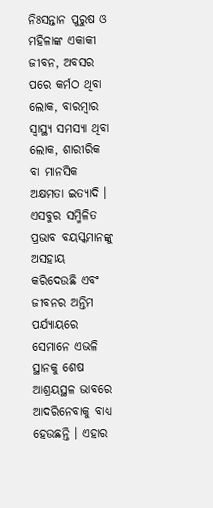ନିଃସନ୍ତାନ ପୁରୁଷ ଓ ମହିଳାଙ୍କ ଏକାକୀ ଜୀବନ, ଅବସର ପରେ କର୍ମଠ ଥିବା ଲୋକ, ବାରମ୍ବାର ସ୍ୱାସ୍ଥ୍ୟ ସମସ୍ୟା ଥିବା ଲୋକ, ଶାରୀରିକ ବା ମାନସିକ ଅକ୍ଷମତା ଇତ୍ୟାଦି ।
ଏସବୁର ସମ୍ମିଳିତ ପ୍ରଭାବ ବୟସ୍କମାନଙ୍କୁ ଅସହାୟ କରିଦେଉଛି ଏବଂ ଜୀବନର ଅନ୍ତିମ ପର୍ଯ୍ୟାୟରେ ସେମାନେ ଏଭଳି ସ୍ଥାନକୁ ଶେଷ ଆଶ୍ରୟସ୍ଥଳ ଭାବରେ ଆଦରିନେବାକୁ ବାଧ୍ୟ ହେଉଛନ୍ତି । ଏହାର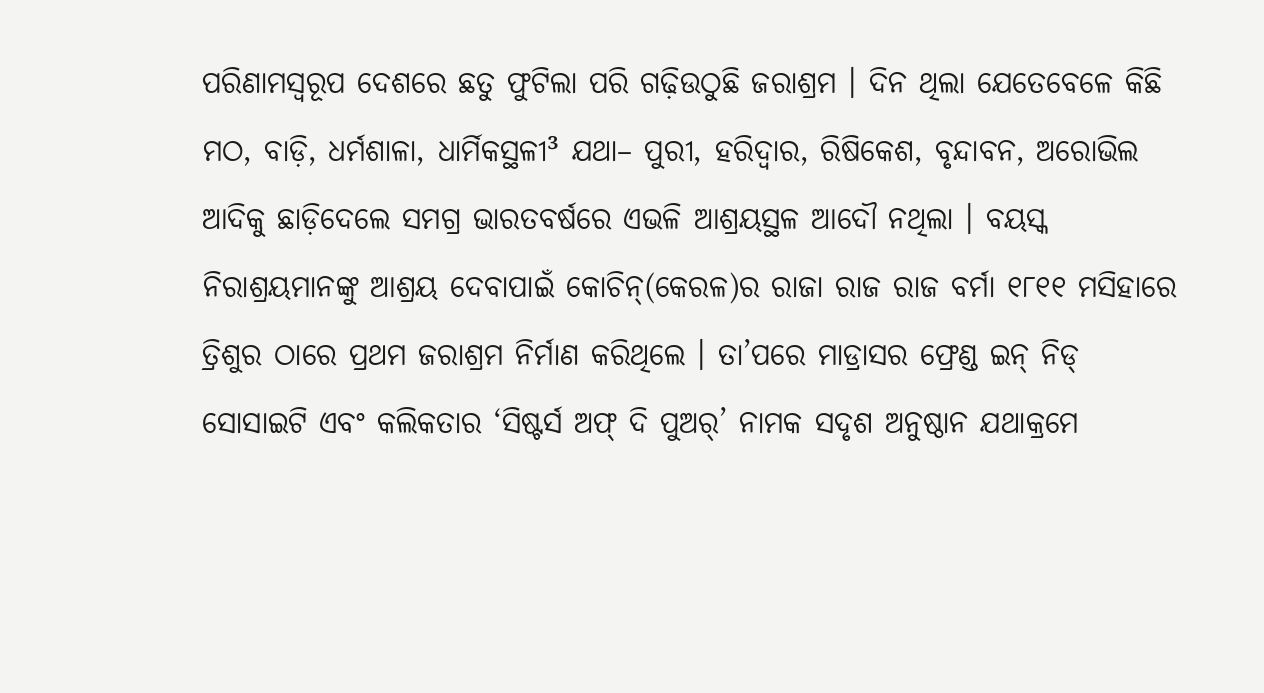ପରିଣାମସ୍ୱରୂପ ଦେଶରେ ଛତୁ ଫୁଟିଲା ପରି ଗଢ଼ିଉଠୁଛି ଜରାଶ୍ରମ । ଦିନ ଥିଲା ଯେତେବେଳେ କିଛି ମଠ, ବାଡ଼ି, ଧର୍ମଶାଳା, ଧାର୍ମିକସ୍ଥଳୀ³ ଯଥା– ପୁରୀ, ହରିଦ୍ୱାର, ରିଷିକେଶ, ବୃନ୍ଦାବନ, ଅରୋଭିଲ ଆଦିକୁ ଛାଡ଼ିଦେଲେ ସମଗ୍ର ଭାରତବର୍ଷରେ ଏଭଳି ଆଶ୍ରୟସ୍ଥଳ ଆଦୌ ନଥିଲା । ବୟସ୍କ ନିରାଶ୍ରୟମାନଙ୍କୁ ଆଶ୍ରୟ ଦେବାପାଇଁ କୋଚିନ୍(କେରଳ)ର ରାଜା ରାଜ ରାଜ ବର୍ମା ୧୮୧୧ ମସିହାରେ ତ୍ରିଶୁର ଠାରେ ପ୍ରଥମ ଜରାଶ୍ରମ ନିର୍ମାଣ କରିଥିଲେ । ତା’ପରେ ମାଡ୍ରାସର ଫ୍ରେଣ୍ଡ ଇନ୍ ନିଡ୍ ସୋସାଇଟି ଏବଂ କଲିକତାର ‘ସିଷ୍ଟର୍ସ ଅଫ୍ ଦି ପୁଅର୍’ ନାମକ ସଦୃଶ ଅନୁଷ୍ଠାନ ଯଥାକ୍ରମେ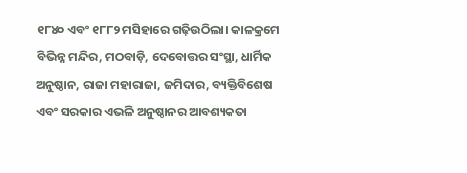୧୮୪୦ ଏବଂ ୧୮୮୨ ମସିହାରେ ଗଢ଼ିଉଠିଲା। କାଳକ୍ରମେ ବିଭିନ୍ନ ମନ୍ଦିର, ମଠବାଡ଼ି, ଦେବୋତ୍ତର ସଂସ୍ଥା, ଧାର୍ମିକ ଅନୁଷ୍ଠାନ, ରାଜା ମହାରାଜା, ଜମିଦାର, ବ୍ୟକ୍ତିବିଶେଷ ଏବଂ ସରକାର ଏଭଳି ଅନୁଷ୍ଠାନର ଆବଶ୍ୟକତା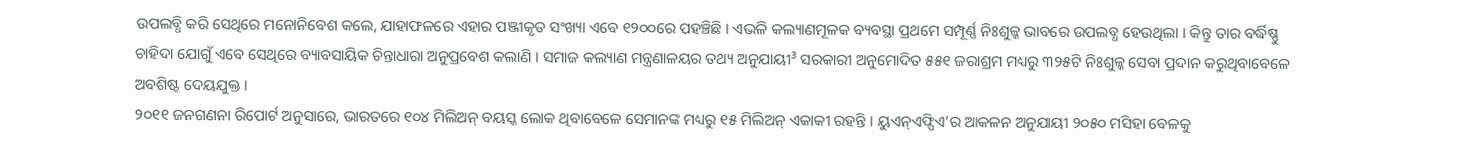ଉପଲବ୍ଧି କରି ସେଥିରେ ମନୋନିବେଶ କଲେ, ଯାହାଫଳରେ ଏହାର ପଞ୍ଜୀକୃତ ସଂଖ୍ୟା ଏବେ ୧୨୦୦ରେ ପହଞ୍ଚିଛି । ଏଭଳି କଲ୍ୟାଣମୂଳକ ବ୍ୟବସ୍ଥା ପ୍ରଥମେ ସମ୍ପୂର୍ଣ୍ଣ ନିଃଶୁଳ୍କ ଭାବରେ ଉପଲବ୍ଧ ହେଉଥିଲା । କିନ୍ତୁ ତାର ବର୍ଦ୍ଧିଷ୍ଣୁ ଚାହିଦା ଯୋଗୁଁ ଏବେ ସେଥିରେ ବ୍ୟାବସାୟିକ ଚିନ୍ତାଧାରା ଅନୁପ୍ରବେଶ କଲାଣି । ସମାଜ କଲ୍ୟାଣ ମନ୍ତ୍ରଣାଳୟର ତଥ୍ୟ ଅନୁଯାୟୀ³ ସରକାରୀ ଅନୁମୋଦିତ ୫୫୧ ଜରାଶ୍ରମ ମଧ୍ୟରୁ ୩୨୫ଟି ନିଃଶୁଳ୍କ ସେବା ପ୍ରଦାନ କରୁଥିବାବେଳେ ଅବଶିଷ୍ଟ ଦେୟଯୁକ୍ତ ।
୨୦୧୧ ଜନଗଣନା ରିପୋର୍ଟ ଅନୁସାରେ, ଭାରତରେ ୧୦୪ ମିଲିଅନ୍ ବୟସ୍କ ଲୋକ ଥିବାବେଳେ ସେମାନଙ୍କ ମଧ୍ୟରୁ ୧୫ ମିଲିଅନ୍ ଏକାକୀ ରହନ୍ତି । ୟୁଏନ୍ଏଫ୍ପିଏ’ର ଆକଳନ ଅନୁଯାୟୀ ୨୦୫୦ ମସିହା ବେଳକୁ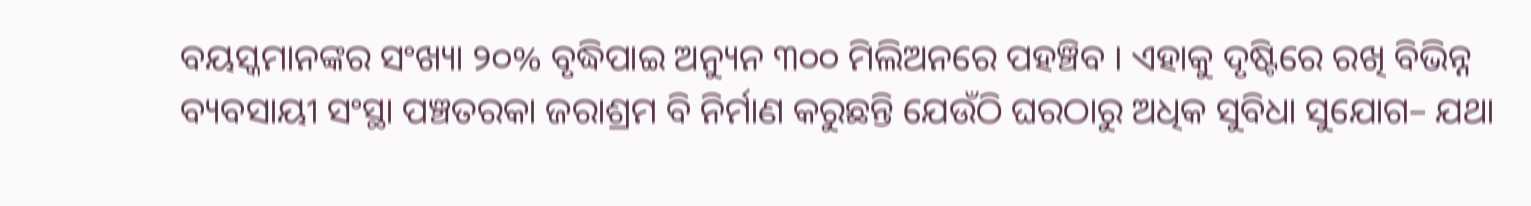ବୟସ୍କମାନଙ୍କର ସଂଖ୍ୟା ୨୦% ବୃଦ୍ଧିପାଇ ଅନ୍ୟୁନ ୩୦୦ ମିଲିଅନରେ ପହଞ୍ଚିବ । ଏହାକୁ ଦୃଷ୍ଟିରେ ରଖି ବିଭିନ୍ନ ବ୍ୟବସାୟୀ ସଂସ୍ଥା ପଞ୍ଚତରକା ଜରାଶ୍ରମ ବି ନିର୍ମାଣ କରୁଛନ୍ତି ଯେଉଁଠି ଘରଠାରୁ ଅଧିକ ସୁବିଧା ସୁଯୋଗ– ଯଥା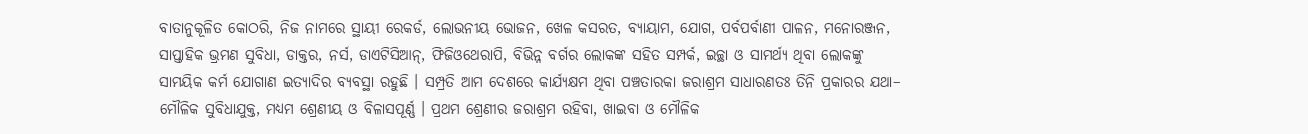ବାତାନୁକୂଳିତ କୋଠରି, ନିଜ ନାମରେ ସ୍ଥାୟୀ ରେକର୍ଡ, ଲୋଭନୀୟ ଭୋଜନ, ଖେଳ କସରତ, ବ୍ୟାୟାମ, ଯୋଗ, ପର୍ବପର୍ବାଣୀ ପାଳନ, ମନୋରଞ୍ଜନ, ସାପ୍ତାହିକ ଭ୍ରମଣ ସୁବିଧା, ଡାକ୍ତର, ନର୍ସ, ଡାଏଟିସିଆନ୍, ଫିଜିଓଥେରାପି, ବିଭିନ୍ନ ବର୍ଗର ଲୋକଙ୍କ ସହିତ ସମ୍ପର୍କ, ଇଚ୍ଛା ଓ ସାମର୍ଥ୍ୟ ଥିବା ଲୋକଙ୍କୁ ସାମୟିକ କର୍ମ ଯୋଗାଣ ଇତ୍ୟାଦିର ବ୍ୟବସ୍ଥା ରହୁଛି । ସମ୍ପ୍ରତି ଆମ ଦେଶରେ କାର୍ଯ୍ୟକ୍ଷମ ଥିବା ପଞ୍ଚତାରକା ଜରାଶ୍ରମ ସାଧାରଣତଃ ତିନି ପ୍ରକାରର ଯଥା– ମୌଳିକ ସୁବିଧାଯୁକ୍ତ, ମଧ୍ୟମ ଶ୍ରେଣୀୟ ଓ ବିଳାସପୂର୍ଣ୍ଣ । ପ୍ରଥମ ଶ୍ରେଣୀର ଜରାଶ୍ରମ ରହିବା, ଖାଇବା ଓ ମୌଳିକ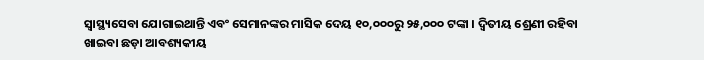ସ୍ୱାସ୍ଥ୍ୟସେବା ଯୋଗାଇଥାନ୍ତି ଏବଂ ସେମାନଙ୍କର ମାସିକ ଦେୟ ୧୦,୦୦୦ରୁ ୨୫,୦୦୦ ଟଙ୍କା । ଦ୍ୱିତୀୟ ଶ୍ରେଣୀ ରହିବା ଖାଇବା ଛଡ଼ା ଆବଶ୍ୟକୀୟ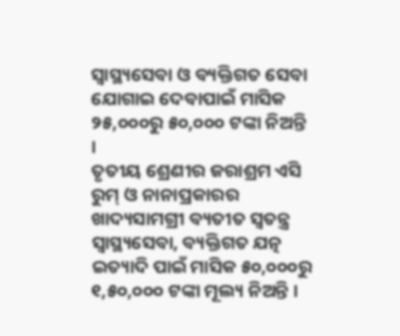ସ୍ୱାସ୍ଥ୍ୟସେବା ଓ ବ୍ୟକ୍ତିଗତ ସେବା ଯୋଗାଇ ଦେବାପାଇଁ ମାସିକ ୨୫,୦୦୦ରୁ ୫୦,୦୦୦ ଟଙ୍କା ନିଅନ୍ତି ।
ତୃତୀୟ ଶ୍ରେଣୀର ଜରାଶ୍ରମ ଏସି ରୁମ୍ ଓ ନାନାପ୍ରକାରର ଖାଦ୍ୟସାମଗ୍ରୀ ବ୍ୟତୀତ ସ୍ୱତନ୍ତ୍ର ସ୍ୱାସ୍ଥ୍ୟସେବା, ବ୍ୟକ୍ତିଗତ ଯତ୍ନ ଇତ୍ୟାଦି ପାଇଁ ମାସିକ ୫୦,୦୦୦ରୁ ୧,୫୦,୦୦୦ ଟଙ୍କା ମୂଲ୍ୟ ନିଅନ୍ତି ।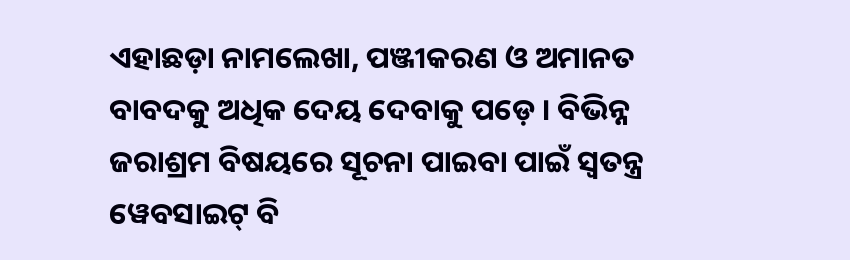ଏହାଛଡ଼ା ନାମଲେଖା, ପଞ୍ଜୀକରଣ ଓ ଅମାନତ ବାବଦକୁ ଅଧିକ ଦେୟ ଦେବାକୁ ପଡ଼େ । ବିଭିନ୍ନ ଜରାଶ୍ରମ ବିଷୟରେ ସୂଚନା ପାଇବା ପାଇଁ ସ୍ୱତନ୍ତ୍ର ୱେବସାଇଟ୍ ବି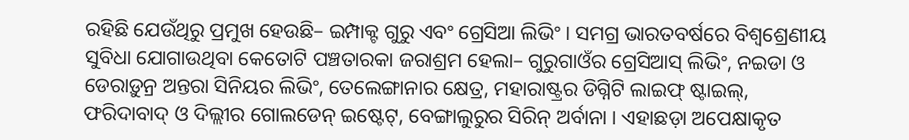ରହିଛି ଯେଉଁଥିରୁ ପ୍ରମୁଖ ହେଉଛି– ଇମ୍ପାକ୍ଟ ଗୁରୁ ଏବଂ ଗ୍ରେସିଆ ଲିଭିଂ । ସମଗ୍ର ଭାରତବର୍ଷରେ ବିଶ୍ୱଶ୍ରେଣୀୟ ସୁବିଧା ଯୋଗାଉଥିବା କେତୋଟି ପଞ୍ଚତାରକା ଜରାଶ୍ରମ ହେଲା– ଗୁରୁଗାଓଁର ଗ୍ରେସିଆସ୍ ଲିଭିଂ, ନଇଡା ଓ ଡେରାଡ଼ୁନ୍ର ଅନ୍ତରା ସିନିୟର ଲିଭିଂ, ତେଲେଙ୍ଗାନାର କ୍ଷେତ୍ର, ମହାରାଷ୍ଟ୍ରର ଡିଗ୍ନିଟି ଲାଇଫ୍ ଷ୍ଟାଇଲ୍, ଫରିଦାବାଦ୍ ଓ ଦିଲ୍ଲୀର ଗୋଲଡେନ୍ ଇଷ୍ଟେଟ୍, ବେଙ୍ଗାଲୁରୁର ସିରିନ୍ ଅର୍ବାନା । ଏହାଛଡ଼ା ଅପେକ୍ଷାକୃତ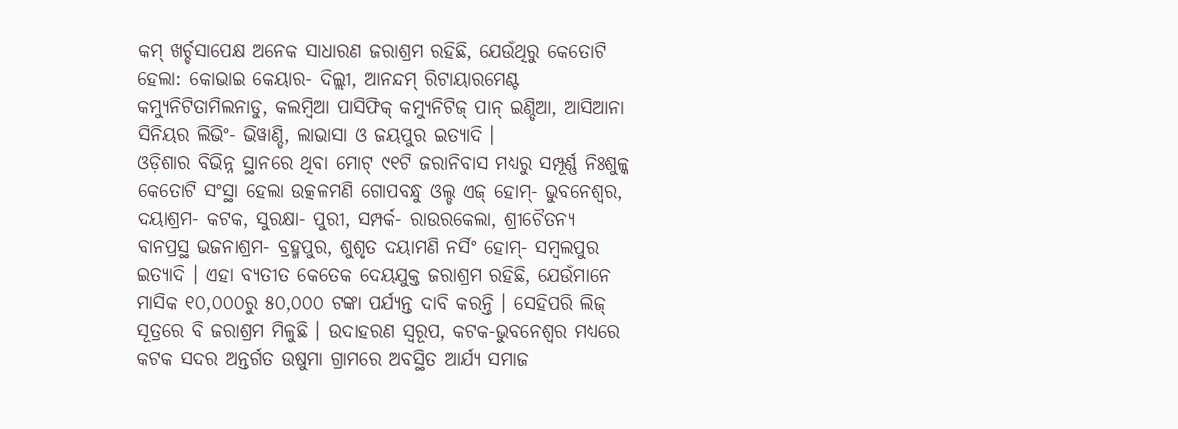କମ୍ ଖର୍ଚ୍ଚସାପେକ୍ଷ ଅନେକ ସାଧାରଣ ଜରାଶ୍ରମ ରହିଛି, ଯେଉଁଥିରୁ କେତୋଟି ହେଲା: କୋଭାଇ କେୟାର- ଦିଲ୍ଲୀ, ଆନନ୍ଦମ୍ ରିଟାୟାରମେଣ୍ଟ କମ୍ୟୁନିଟିତାମିଲନାଡୁ, କଲମ୍ବିଆ ପାସିଫିକ୍ କମ୍ୟୁନିଟିଜ୍ ପାନ୍ ଇଣ୍ଡିଆ, ଆସିଆନା ସିନିୟର ଲିଭିଂ- ଭିୱାଣ୍ଡି, ଲାଭାସା ଓ ଜୟପୁର ଇତ୍ୟାଦି ।
ଓଡ଼ିଶାର ବିଭିନ୍ନ ସ୍ଥାନରେ ଥିବା ମୋଟ୍ ୯୧ଟି ଜରାନିବାସ ମଧ୍ୟରୁ ସମ୍ପୂର୍ଣ୍ଣ ନିଃଶୁଳ୍କ କେତୋଟି ସଂସ୍ଥା ହେଲା ଉତ୍କଳମଣି ଗୋପବନ୍ଧୁ ଓଲ୍ଡ ଏଜ୍ ହୋମ୍- ଭୁବନେଶ୍ୱର, ଦୟାଶ୍ରମ- କଟକ, ସୁରକ୍ଷା- ପୁରୀ, ସମ୍ପର୍କ- ରାଉରକେଲା, ଶ୍ରୀଚୈତନ୍ୟ ବାନପ୍ରସ୍ଥ ଭଜନାଶ୍ରମ- ବ୍ରହ୍ମପୁର, ଶୁଶୃତ ଦୟାମଣି ନର୍ସିଂ ହୋମ୍- ସମ୍ବଲପୁର ଇତ୍ୟାଦି । ଏହା ବ୍ୟତୀତ କେତେକ ଦେୟଯୁକ୍ତ ଜରାଶ୍ରମ ରହିଛି, ଯେଉଁମାନେ ମାସିକ ୧୦,୦୦୦ରୁ ୫୦,୦୦୦ ଟଙ୍କା ପର୍ଯ୍ୟନ୍ତ ଦାବି କରନ୍ତି । ସେହିପରି ଲିଜ୍ ସୂତ୍ରରେ ବି ଜରାଶ୍ରମ ମିଳୁଛି । ଉଦାହରଣ ସ୍ୱରୂପ, କଟକ-ଭୁବନେଶ୍ୱର ମଧ୍ୟରେ କଟକ ସଦର ଅନ୍ତର୍ଗତ ଉଷୁମା ଗ୍ରାମରେ ଅବସ୍ଥିତ ଆର୍ଯ୍ୟ ସମାଜ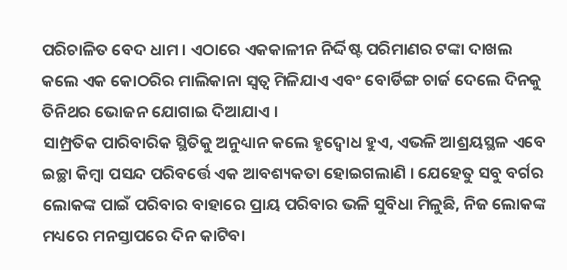ପରିଚାଳିତ ବେଦ ଧାମ । ଏଠାରେ ଏକକାଳୀନ ନିର୍ଦ୍ଦିଷ୍ଟ ପରିମାଣର ଟଙ୍କା ଦାଖଲ କଲେ ଏକ କୋଠରିର ମାଲିକାନା ସ୍ୱତ୍ୱ ମିଳିଯାଏ ଏବଂ ବୋର୍ଡିଙ୍ଗ ଚାର୍ଜ ଦେଲେ ଦିନକୁ ତିନିଥର ଭୋଜନ ଯୋଗାଇ ଦିଆଯାଏ ।
ସାମ୍ପ୍ରତିକ ପାରିବାରିକ ସ୍ଥିତିକୁ ଅନୁଧ୍ୟାନ କଲେ ହୃଦ୍ବୋଧ ହୁଏ, ଏଭଳି ଆଶ୍ରୟସ୍ଥଳ ଏବେ ଇଚ୍ଛା କିମ୍ବା ପସନ୍ଦ ପରିବର୍ତ୍ତେ ଏକ ଆବଶ୍ୟକତା ହୋଇଗଲାଣି । ଯେହେତୁ ସବୁ ବର୍ଗର ଲୋକଙ୍କ ପାଇଁ ପରିବାର ବାହାରେ ପ୍ରାୟ ପରିବାର ଭଳି ସୁବିଧା ମିଳୁଛି, ନିଜ ଲୋକଙ୍କ ମଧ୍ୟରେ ମନସ୍ତାପରେ ଦିନ କାଟିବା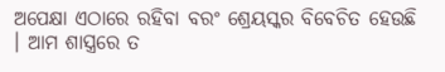ଅପେକ୍ଷା ଏଠାରେ ରହିବା ବରଂ ଶ୍ରେୟସ୍କର ବିବେଚିତ ହେଉଛି । ଆମ ଶାସ୍ତ୍ରରେ ତ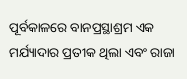ପୂର୍ବକାଳରେ ବାନପ୍ରସ୍ଥାଶ୍ରମ ଏକ ମର୍ଯ୍ୟାଦାର ପ୍ରତୀକ ଥିଲା ଏବଂ ରାଜା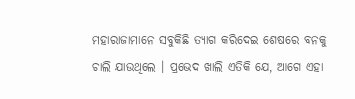ମହାରାଜାମାନେ ସବୁକିଛି ତ୍ୟାଗ କରିଦେଇ ଶେଷରେ ବନକୁ ଚାଲି ଯାଉଥିଲେ । ପ୍ରଭେଦ ଖାଲି ଏତିକି ଯେ, ଆଗେ ଏହା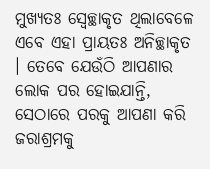ମୁଖ୍ୟତଃ ସ୍ୱେଚ୍ଛାକୃତ ଥିଲାବେଳେ ଏବେ ଏହା ପ୍ରାୟତଃ ଅନିଚ୍ଛାକୃତ । ତେବେ ଯେଉଁଠି ଆପଣାର ଲୋକ ପର ହୋଇଯାନ୍ତି, ସେଠାରେ ପରକୁ ଆପଣା କରି ଜରାଶ୍ରମକୁ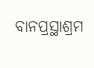ବାନପ୍ରସ୍ଥାଶ୍ରମ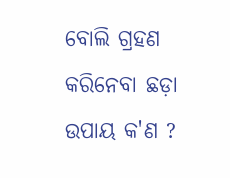ବୋଲି ଗ୍ରହଣ କରିନେବା ଛଡ଼ା ଉପାୟ କ'ଣ ?